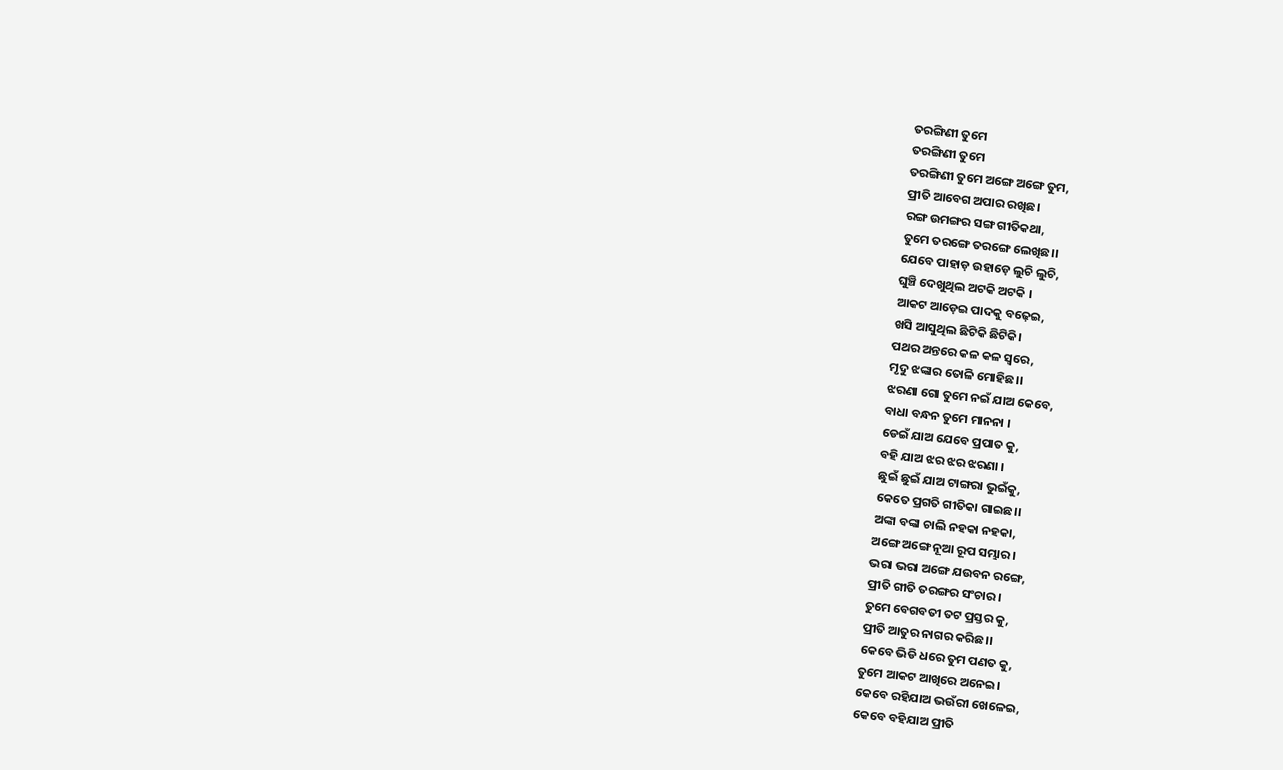ତରଙ୍ଗିଣୀ ତୁମେ
ତରଙ୍ଗିଣୀ ତୁମେ
ତରଙ୍ଗିଣୀ ତୁମେ ଅଙ୍ଗେ ଅଙ୍ଗେ ତୁମ,
ପ୍ରୀତି ଆବେଗ ଅପାର ରଖିଛ।
ରଙ୍ଗ ଉମଙ୍ଗର ସଙ୍ଗ ଗୀତିକଥା,
ତୁମେ ତରଙ୍ଗେ ତରଙ୍ଗେ ଲେଖିଛ।।
ଯେବେ ପାହାଡ଼ ଉହାଡ଼େ ଲୁଚି ଲୁଚି,
ଘୁଞ୍ଚି ଦେଖୁଥିଲ ଅଟକି ଅଟକି ।
ଆକଟ ଆଡ଼େଇ ପାଦକୁ ବଢ଼େଇ,
ଖସି ଆସୁଥିଲ ଛିଟିକି ଛିଟିକି।
ପଥର ଅନ୍ତରେ କଳ କଳ ସ୍ୱରେ,
ମୃଦୁ ଝଙ୍କାର ତୋଳି ମୋହିଛ।।
ଝରଣା ଗୋ ତୁମେ ନଇଁ ଯାଅ କେବେ,
ବାଧା ବନ୍ଧନ ତୁମେ ମାନନା ।
ଡେଇଁ ଯାଅ ଯେବେ ପ୍ରପାତ କୁ,
ବହି ଯାଅ ଝର ଝର ଝରଣା ।
ଛୁଇଁ ଛୁଇଁ ଯାଅ ଟାଙ୍ଗରା ଭୁଇଁକୁ,
କେତେ ପ୍ରଗତି ଗୀତିକା ଗାଇଛ।।
ଅଙ୍କା ବଙ୍କା ଚାଲି ନହକା ନହକା,
ଅଙ୍ଗେ ଅଙ୍ଗେ ନୂଆ ରୂପ ସମ୍ଭାର।
ଭରା ଭରା ଅଙ୍ଗେ ଯଉବନ ରଙ୍ଗେ,
ପ୍ରୀତି ଗୀତି ତରଙ୍ଗର ସଂଚାର।
ତୁମେ ବେଗବତୀ ତଟ ପ୍ରସ୍ତର କୁ,
ପ୍ରୀତି ଆତୁର ନାଗର କରିଛ।।
କେବେ ଭିଡି ଧରେ ତୁମ ପଣତ କୁ,
ତୁମେ ଆକଟ ଆଖିରେ ଅନେଇ।
କେବେ ରହିଯାଅ ଭଉଁରୀ ଖେଳେଇ,
କେବେ ବହିଯାଅ ପ୍ରୀତି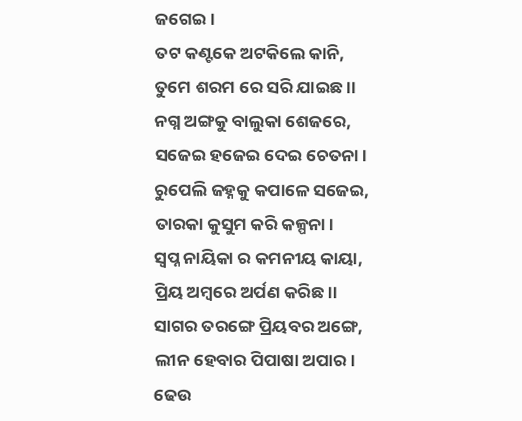ଜଗେଇ।
ତଟ କଣ୍ଟକେ ଅଟକିଲେ କାନି,
ତୁମେ ଶରମ ରେ ସରି ଯାଇଛ।।
ନଗ୍ନ ଅଙ୍ଗକୁ ବାଲୁକା ଶେଜରେ,
ସଜେଇ ହଜେଇ ଦେଇ ଚେତନା।
ରୁପେଲି ଜହ୍ନକୁ କପାଳେ ସଜେଇ,
ତାରକା କୁସୁମ କରି କଳ୍ପନା।
ସ୍ୱପ୍ନ ନାୟିକା ର କମନୀୟ କାୟା,
ପ୍ରିୟ ଅମ୍ବରେ ଅର୍ପଣ କରିଛ।।
ସାଗର ତରଙ୍ଗେ ପ୍ରିୟବର ଅଙ୍ଗେ,
ଲୀନ ହେବାର ପିପାଷା ଅପାର।
ଢେଉ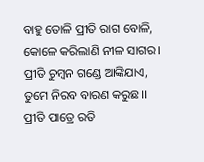ବାହୁ ତୋଳି ପ୍ରୀତି ରାଗ ବୋଳି,
କୋଳେ କରିଲାଣି ନୀଳ ସାଗର।
ପ୍ରୀତି ଚୁମ୍ବନ ଗଣ୍ଡେ ଆଙ୍କିଯାଏ,
ତୁମେ ନିରବ ବାରଣ କରୁଛ।।
ପ୍ରୀତି ପାତ୍ରେ ରତି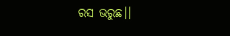ରସ ଭରୁଛ।।